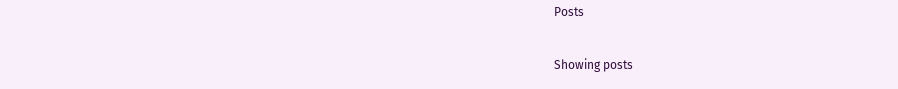Posts

Showing posts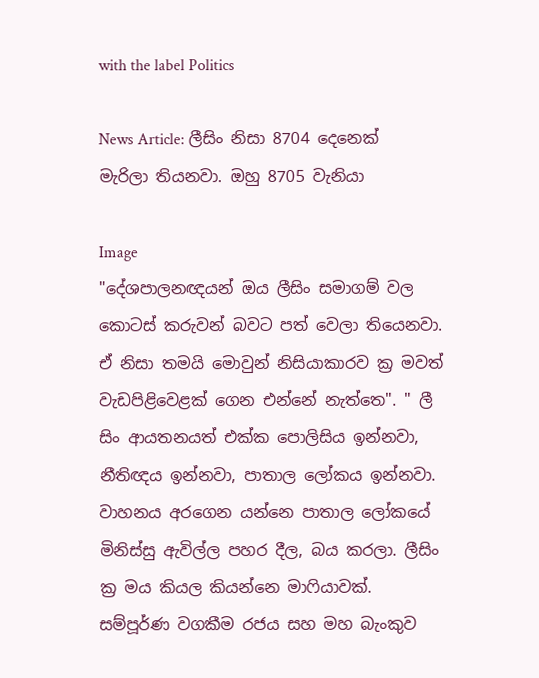with the label Politics

News Article: ලීසිං නිසා 8704 දෙනෙක් මැරිලා තියනවා. ඔහු 8705 වැනියා

Image
"දේශපාලනඥයන් ඔය ලීසිං සමාගම් වල කොටස් කරුවන් බවට පත් වෙලා තියෙනවා. ඒ නිසා තමයි මොවුන් නිසියාකාරව ක්‍ර මවත් වැඩපිළිවෙළක් ගෙන එන්නේ නැත්තෙ". " ලී සිං ආයතනයත් එක්ක පොලිසිය ඉන්නවා, නීතිඥය ඉන්නවා, පාතාල ලෝකය ඉන්නවා. වාහනය අරගෙන යන්නෙ පාතාල ලෝකයේ මිනිස්සු ඇවිල්ල පහර දීල, බය කරලා. ලීසිං ක්‍ර මය කියල කියන්නෙ මාෆියාවක්. සම්පූර්ණ වගකීම රජය සහ මහ බැංකුව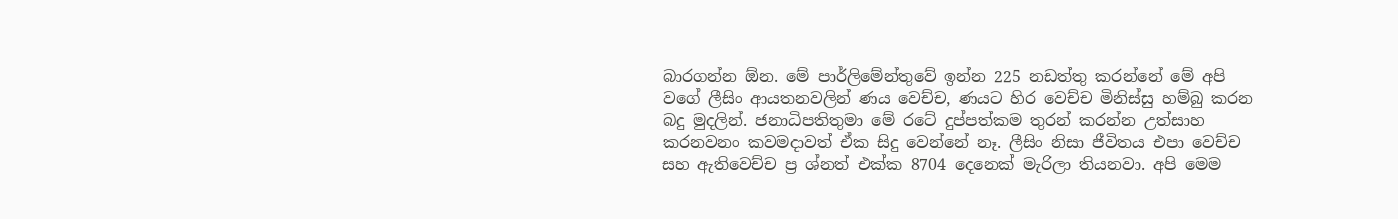බාරගන්න ඕන. මේ පාර්ලිමේන්තුවේ ඉන්න 225 නඩත්තු කරන්නේ මේ අපි වගේ ලීසිං ආයතනවලින් ණය වෙච්ච, ණයට හිර වෙච්ච මිනිස්සු හම්බු කරන බදු මුදලින්. ජනාධිපතිතුමා මේ රටේ දුප්පත්කම තුරන් කරන්න උත්සාහ කරනවනං කවමදාවත් ඒක සිදු වෙන්නේ නෑ. ලීසිං නිසා ජීවිතය එපා වෙච්ච සහ ඇතිවෙච්ච ප්‍ර ශ්නත් එක්ක 8704 දෙනෙක් මැරිලා තියනවා. අපි මෙම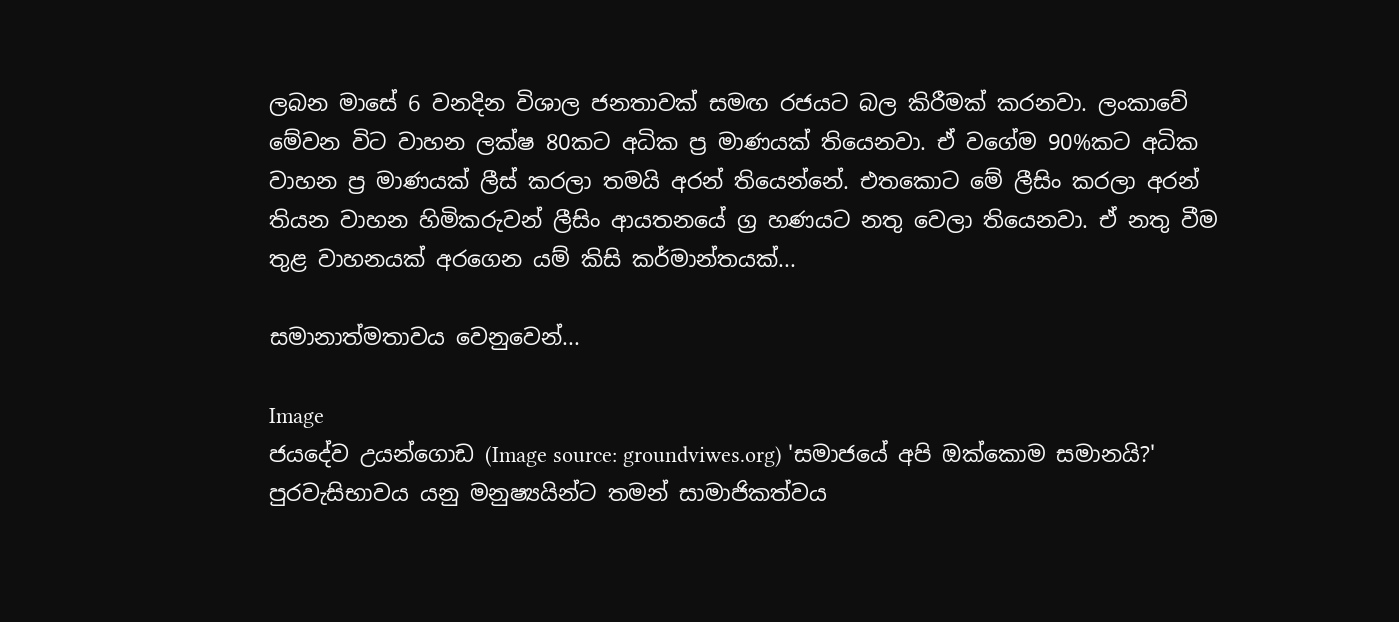ලබන මාසේ 6 වනදින විශාල ජනතාවක් සමඟ රජයට බල කිරීමක් කරනවා. ලංකාවේ මේවන විට වාහන ලක්ෂ 80කට අධික ප්‍ර මාණයක් තියෙනවා. ඒ වගේම 90%කට අධික වාහන ප්‍ර මාණයක් ලීස් කරලා තමයි අරන් තියෙන්නේ. එතකොට මේ ලීසිං කරලා අරන් තියන වාහන හිමිකරුවන් ලීසිං ආයතනයේ ග්‍ර හණයට නතු වෙලා තියෙනවා. ඒ නතු වීම තුළ වාහනයක් අරගෙන යම් කිසි කර්මාන්තයක්...

සමානාත්මතාවය වෙනුවෙන්...

Image
ජයදේව උයන්ගොඩ (Image source: groundviwes.org) 'සමාජයේ අපි ඔක්කොම සමානයි?' පුරවැසිභාවය යනු මනුෂ්‍යයින්ට තමන් සාමාජිකත්වය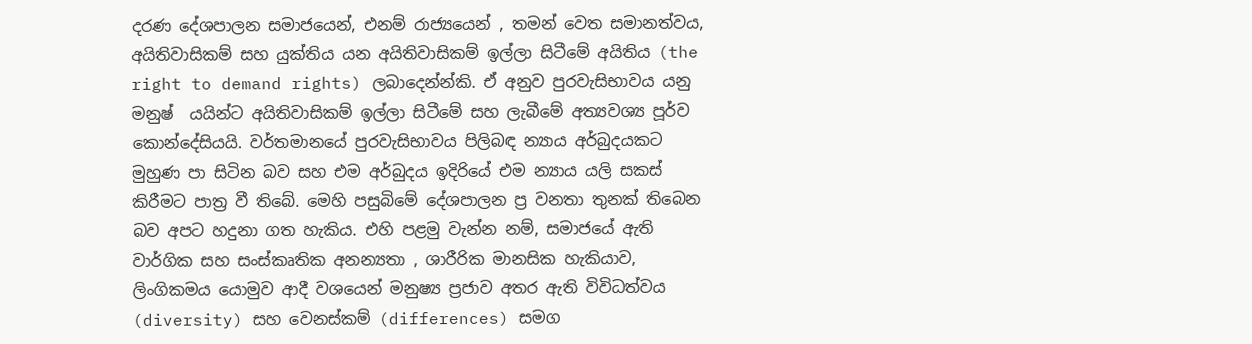දරණ දේශපාලන සමාජයෙන්, එනම් රාජ්‍යයෙන් , තමන් වෙත සමානත්වය, අයිතිවාසිකම් සහ යුක්තිය යන අයිතිවාසිකම් ඉල්ලා සිටීමේ අයිතිය (the right to demand rights) ලබාදෙන්න්කි. ඒ අනුව පුරවැසිභාවය යනු මනුෂ් ‍ යයින්ට අයිතිවාසිකම් ඉල්ලා සිටීමේ සහ ලැබීමේ අත්‍යවශ්‍ය පූර්ව කොන්දේසියයි. වර්තමානයේ පුරවැසිභාවය පිලිබඳ න්‍යාය අර්බුදයකට මුහුණ පා සිටින බව සහ එම අර්බුදය ඉදිරියේ එම න්‍යාය යලි සකස් කිරීමට පාත්‍ර වී තිබේ. මෙහි පසුබිමේ දේශපාලන ප්‍ර වනතා තුනක් තිබෙන බව අපට හදුනා ගත හැකිය. එහි පළමු වැන්න නම්, සමාජයේ ඇති වාර්ගික සහ සංස්කෘතික අනන්‍යතා , ශාරීරික මානසික හැකියාව, ලිංගිකමය යොමුව ආදී වශයෙන් මනුෂ්‍ය ප්‍රජාව අතර ඇති විවිධත්වය (diversity) සහ වෙනස්කම් (differences) සමග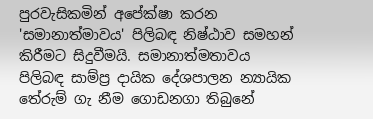පුරවැසිකමින් අපේක්ෂා කරන 'සමානාත්මාවය' පිලිබඳ නිෂ්ඨාව සමහන් කිරීමට සිදුවීමයි. සමානාත්මතාවය පිලිබඳ සාම්ප්‍ර දායික දේශපාලන න්‍යායික තේරුම් ගැ නීම ගොඩනගා තිබුනේ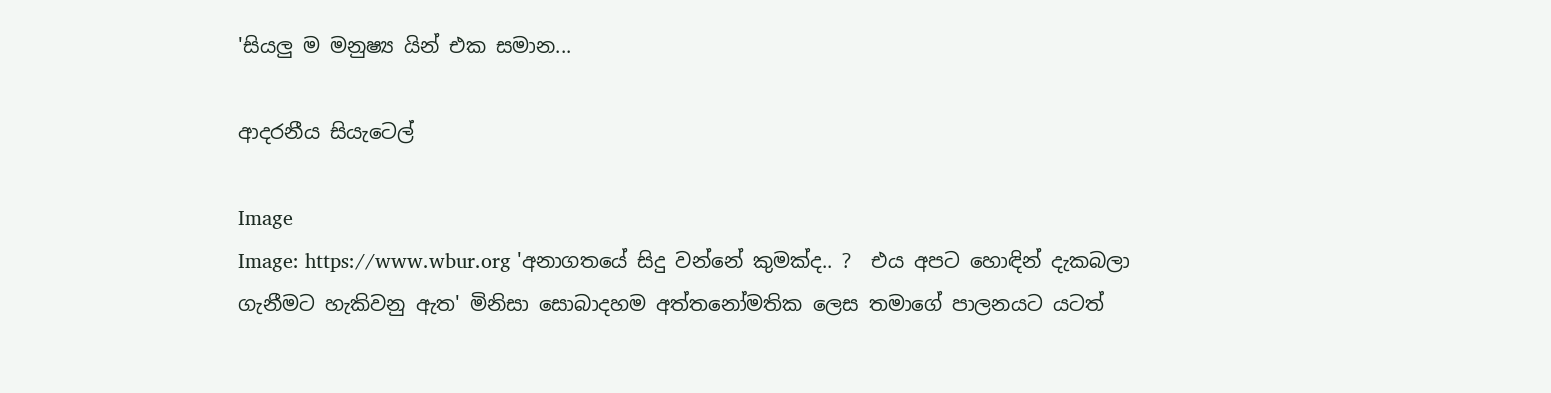'සියලු ම මනුෂ්‍ය යින් එක සමාන...

ආදරනීය සියැටෙල්

Image
Image: https://www.wbur.org 'අනාගතයේ සිදු වන්නේ කුමක්ද.. ?  එය අපට හොඳින් දැකබලා ගැනීමට හැකිවනු ඇත' මිනිසා සොබාදහම අත්තනෝමතික ලෙස තමාගේ පාලනයට යටත්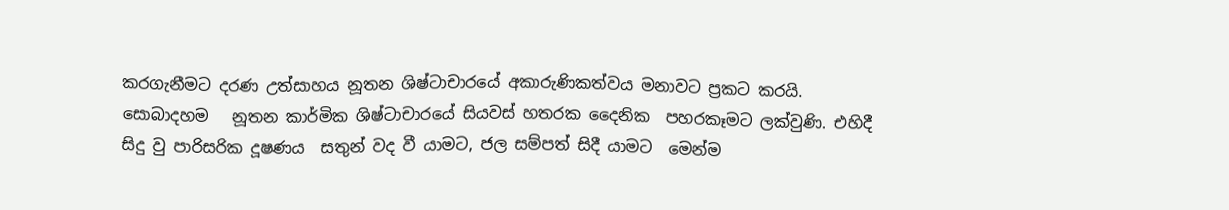කරගැනීමට දරණ උත්සාහය නූතන ශිෂ්ටාචාරයේ අකාරුණිකත්වය මනාවට ප්‍රකට කරයි.  සොබාදහම   නූතන කාර්මික ශිෂ්ටාචාරයේ සියවස් හතරක දෛනික  පහරකෑමට ලක්වුණි. එහිදී සිදු වු පාරිසරික දූෂණය  සතුන් වද වී යාමට, ජල සම්පත් සිදී යාමට  මෙන්ම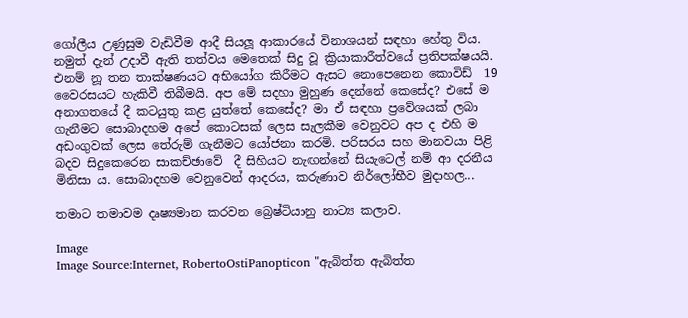ගෝලීය උණුසුම වැඩිවීම ආදී සියලූ ආකාරයේ විනාශයන් සඳහා හේතු විය. නමුත් දැන් උදාවී ඇති තත්වය මෙතෙක් සිදු වූ ක්‍රියාකාරීත්වයේ ප්‍රතිපක්ෂයයි. එනම් නූ තන තාක්ෂණයට අභියෝග කිරීමට ඇසට නොපෙනෙන කොවිඩ්  19 වෛරසයට හැකිවී තිබීමයි. අප මේ සදහා මුහුණ දෙන්නේ කෙසේද? එසේ ම අනාගතයේ දී කටයුතු කළ යුත්තේ කෙසේද? මා ඒ සඳහා ප්‍රවේශයක් ලබා ගැනීමට සොබාදහම අපේ කොටසක් ලෙස සැලකීම වෙනුවට අප ද එහි ම අඩංගුවක් ලෙස තේරුම් ගැනීමට යෝජනා කරමි. පරිසරය සහ මානවයා පිළි බදව සිදුකෙරෙන සාකච්ඡාවේ  දී සිහියට නැඟන්නේ සියැටෙල් නම් ආ දරනීය මිනිසා ය. සොබාදහම වෙනුවෙන් ආදරය, කරුණාව නිර්ලෝභීව මුදාහල...

තමාට තමාවම දෘෂ්‍යමාන කරවන බ්‍රෙෂ්ටියානු නාට්‍ය කලාව.

Image
Image Source:Internet, RobertoOstiPanopticon "ඇබිත්ත ඇබිත්ත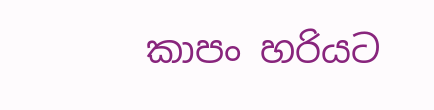කාපං හරියට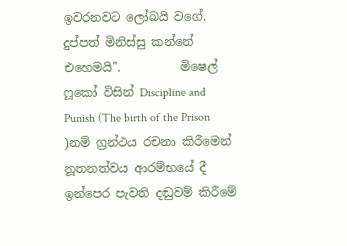ඉවරනවට ලෝබයි වගේ. දුප්පත් මිනිස්සු කන්නේ එහෙමයි".          මිෂෙල් ෆූකෝ විසින් Discipline and Punish (The birth of the Prison )නම් ග්‍රන්ථය රචනා කිරීමෙන් නූතනත්වය ආරම්භයේ දී ඉන්පෙර පැවති දඬුවම් කිරීමේ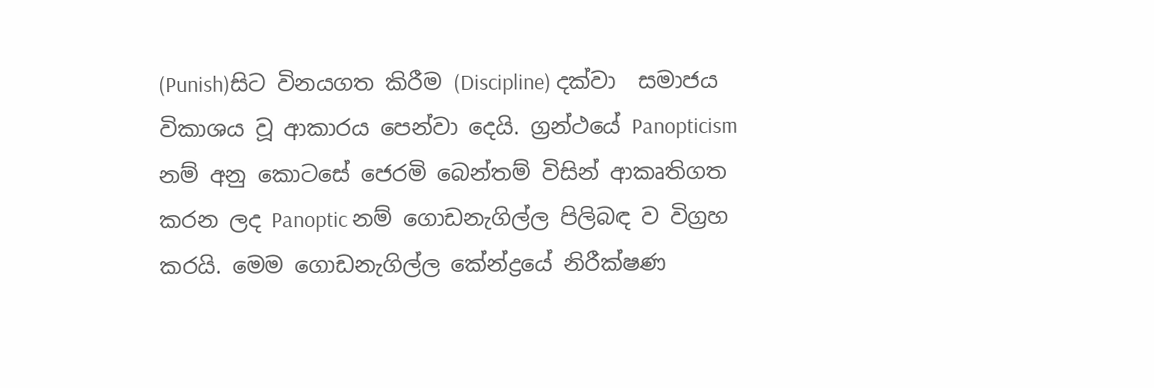(Punish)සිට විනයගත කිරීම (Discipline) දක්වා  සමාජය විකාශය වූ ආකාරය පෙන්වා දෙයි. ග්‍රන්ථයේ Panopticism  නම් අනු කොටසේ ජෙරමි බෙන්තම් විසින් ආකෘතිගත කරන ලද Panoptic නම් ගොඩනැගිල්ල පිලිබඳ ව විග්‍රහ කරයි. මෙම ගොඩනැගිල්ල කේන්ද්‍රයේ නිරීක්ෂණ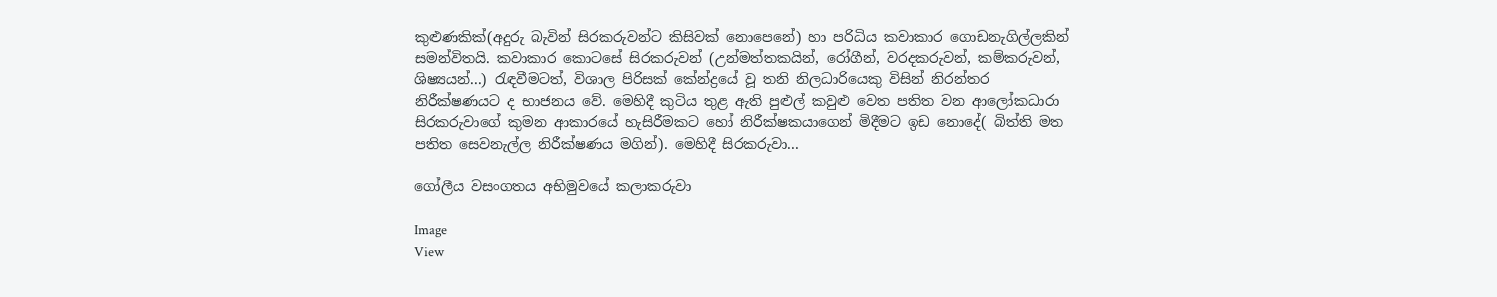කුළුණකික්(අදුරු බැවින් සිරකරුවන්ට කිසිවක් නොපෙනේ) හා පරිධිය කවාකාර ගොඩනැගිල්ලකින් සමන්විතයි. කවාකාර කොටසේ සිරකරුවන් (උන්මත්තකයින්, රෝගීන්, වරදකරුවන්, කම්කරුවන්, ශිෂ්‍යයන්...) රැඳවීමටත්, විශාල පිරිසක් කේන්ද්‍රයේ වූ තනි නිලධාරියෙකු විසින් නිරන්තර නිරීක්ෂණයට ද භාජනය වේ. මෙහිදී කුටිය තුළ ඇති පුළුල් කවුළු වෙත පතිත වන ආලෝකධාරා සිරකරුවාගේ කුමන ආකාරයේ හැසිරීමකට හෝ නිරීක්ෂකයාගෙන් මිදීමට ඉඩ නොදේ( බිත්ති මත පතිත සෙවනැල්ල නිරීක්ෂණය මගින්). මෙහිදී සිරකරුවා...

ගෝලීය වසංගතය අභිමුවයේ කලාකරුවා

Image
View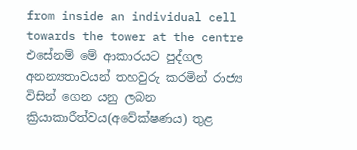from inside an individual cell towards the tower at the centre එසේනම් මේ ආකාරයට පුද්ගල අනන්‍යතාවයන් තහවුරු කරමින් රාජ්‍ය විසින් ගෙන යනු ලබන ක්‍රියාකාරීත්වය(අවේක්ෂණය) තුළ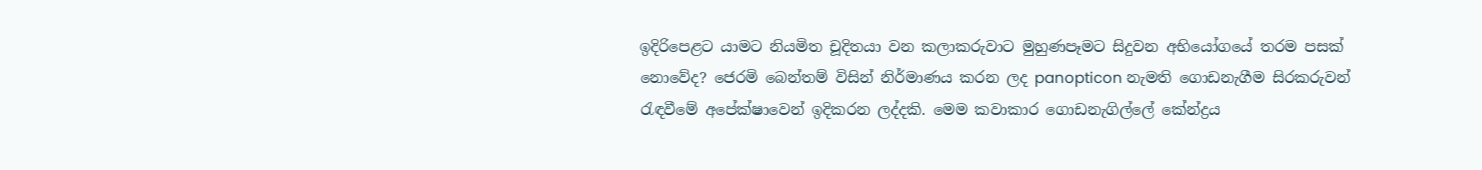ඉදිරිපෙළට යාමට නියමිත චූදිතයා වන කලාකරුවාට මුහුණපෑමට සිදුවන අභියෝගයේ තරම පසක් නොවේද? ජෙරමි බෙන්තම් විසින් නිර්මාණය කරන ලද panopticon නැමති ගොඩනැගීම සිරකරුවන් රැඳවීමේ අපේක්ෂාවෙන් ඉදිකරන ලද්දකි. මෙම කවාකාර ගොඩනැගිල්ලේ කේන්ද්‍රය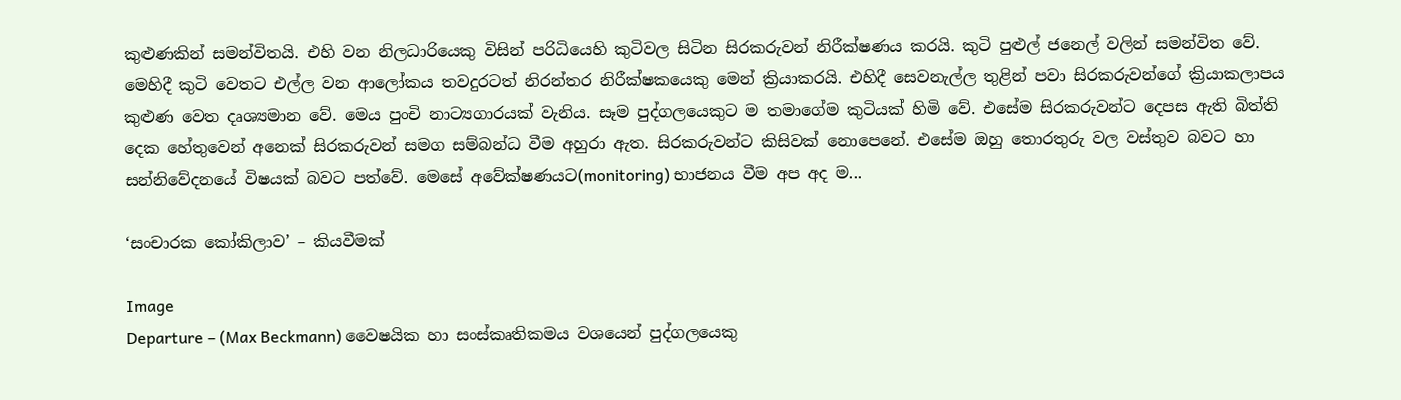කුළුණකින් සමන්විතයි. එහි වන නිලධාරියෙකු විසින් පරිධියෙහි කුටිවල සිටින සිරකරුවන් නිරීක්ෂණය කරයි. කුටි පුළුල් ජනෙල් වලින් සමන්විත වේ. මෙහිදී කුටි වෙතට එල්ල වන ආලෝකය තවදුරටත් නිරන්තර නිරීක්ෂකයෙකු මෙන් ක්‍රියාකරයි. එහිදී සෙවනැල්ල තුළින් පවා සිරකරුවන්ගේ ක්‍රියාකලාපය කුළුණ වෙත දෘශ්‍යමාන වේ. මෙය පුංචි නාට්‍යගාරයක් වැනිය. සෑම පුද්ගලයෙකුට ම තමාගේම කුටියක් හිමි වේ. එසේම සිරකරුවන්ට දෙපස ඇති බිත්ති දෙක හේතුවෙන් අනෙක් සිරකරුවන් සමග සම්බන්ධ වීම අහුරා ඇත. සිරකරුවන්ට කිසිවක් නොපෙනේ. එසේම ඔහු තොරතුරු වල වස්තුව බවට හා සන්නිවේදනයේ විෂයක් බවට පත්වේ. මෙසේ අවේක්ෂණයට(monitoring) භාජනය වීම අප අද ම...

‘සංචාරක කෝකිලාව’ – කියවීමක්

Image
Departure – (Max Beckmann) වෛෂයික හා සංස්කෘතිකමය වශයෙන් පුද්ගලයෙකු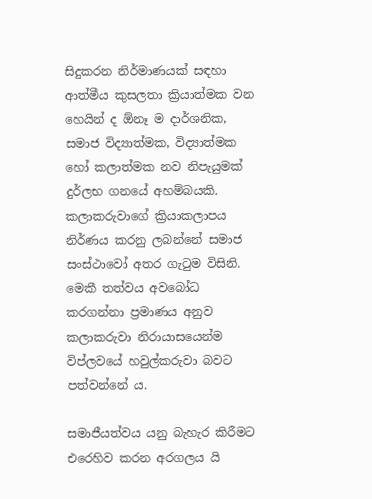සිදුකරන නිර්මාණයක් සඳහා ආත්මීය කුසලතා ක්‍රියාත්මක වන හෙයින් ද ඕනෑ ම දාර්ශනික, සමාජ විද්‍යාත්මක, විද්‍යාත්මක හෝ කලාත්මක නව නිපැයුමක් දුර්ලභ ගනයේ අහම්බයකි. කලාකරුවාගේ ක්‍රියාකලාපය නිර්ණය කරනු ලබන්නේ සමාජ සංස්ථාවෝ අතර ගැටුම විසිනි. මෙකී තත්වය අවබෝධ කරගන්නා ප්‍රමාණය අනුව කලාකරුවා නිරායාසයෙන්ම විප්ලවයේ හවුල්කරුවා බවට පත්වන්නේ ය.

සමාජීයත්වය යනු බැහැර කිරීමට එරෙහිව කරන අරගලය යි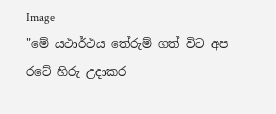Image
"මේ යථාර්ථය තේරුම් ගත් විට අප රටේ හිරු උදාකර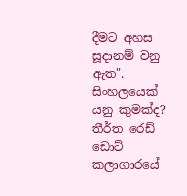දීමට අහස සූදානම් වනු ඇත". සිංහලයෙක් යනු කුමක්ද? තීර්ත රෙඩ් ඩොට් කලාගාරයේ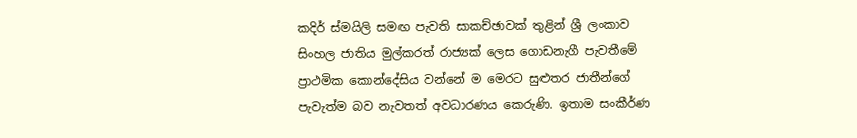කදිර් ස්මයිලි සමඟ පැවති සාකච්ඡාවක් තුළින් ශ්‍රී ලංකාව සිංහල ජාතිය මුල්කරත් රාජ්‍යක් ලෙස ගොඩනැගී පැවතීමේ ප්‍රාථමික කොන්දේසිය වන්නේ ම මෙරට සුළුතර ජාතීන්ගේ පැවැත්ම බව නැවතත් අවධාරණය කෙරුණි. ඉතාම සංකීර්ණ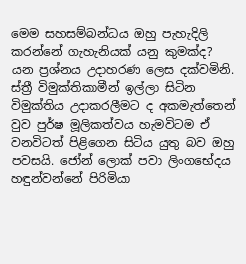මෙම සහසම්බන්ධය ඔහු පැහැදිලි කරන්නේ ගැහැනියක් යනු කුමක්ද? යන ප්‍රශ්නය උදාහරණ ලෙස දක්වමිනි. ස්ත්‍රී විමුක්තිකාමීන් ඉල්ලා සිටින විමුක්තිය උදාකරලීමට ද අකමැත්තෙන් වුව පුර්ෂ මූලිකත්වය හැමවිටම ඒ වනවිටත් පිළිගෙන සිටිය යුතු බව ඔහු පවසයි. ජෝන් ලොක් පවා ලිංගභේදය හඳුන්වන්නේ පිරිමියා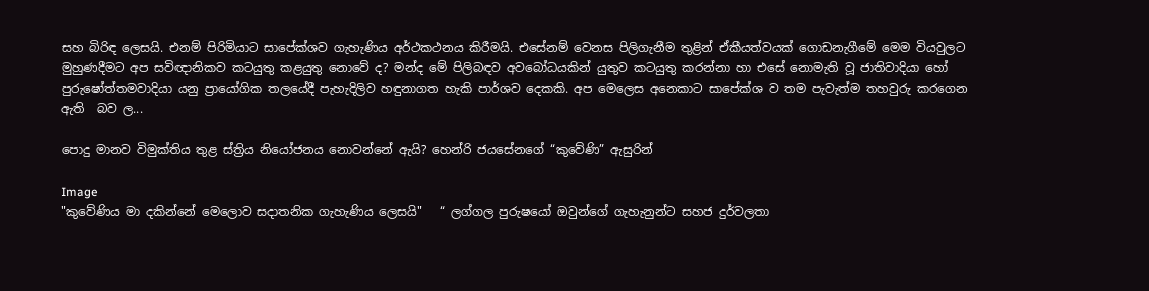සහ බිරිඳ ලෙසයි. එනම් පිරිමියාට සාපේක්ශව ගැහැණිය අර්ථකථනය කිරීමයි. එසේනම් වෙනස පිලිගැනීම තුළින් ඒකීයත්වයක් ගොඩනැගීමේ මෙම වියවුලට මුහුණදීමට අප සවිඥානිකව කටයුතු කළයුතු නොවේ ද? මන්ද මේ පිලිබඳව අවබෝධයකින් යුතුව කටයුතු කරන්නා හා එසේ නොමැති වූ ජාතිවාදියා හෝ පුරුෂෝත්තමවාදියා යනු ප්‍රායෝගික තලයේදී පැහැදිලිව හඳුනාගත හැකි පාර්ශව දෙකකි. අප මෙලෙස අනෙකාට සාපේක්ශ ව තම පැවැත්ම තහවුරු කරගෙන ඇති  බව ල...

පොදු මානව විමුක්තිය තුළ ස්ත්‍රිය නියෝජනය නොවන්නේ ඇයි? හෙන්රි ජයසේනගේ “කුවේණි” ඇසුරින්

Image
"කුවේණිය මා දකින්නේ මෙලොව සදාතනික ගැහැණිය ලෙසයි"   “ ලග්ගල පුරුෂයෝ ඔවුන්ගේ ගැහැනුන්ට සහජ දුර්වලතා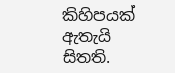කිහිපයක් ඇතැයි සිතති.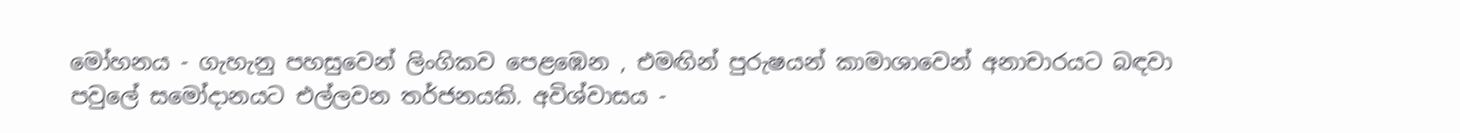මෝහනය - ගැහැනු පහසුවෙන් ලිංගිකව පෙළඹෙන , එමඟින් පුරුෂයන් කාමාශාවෙන් අනාචාරයට බඳවා පවුලේ සමෝදානයට එල්ලවන තර්ජනයකි. අවිශ්වාසය -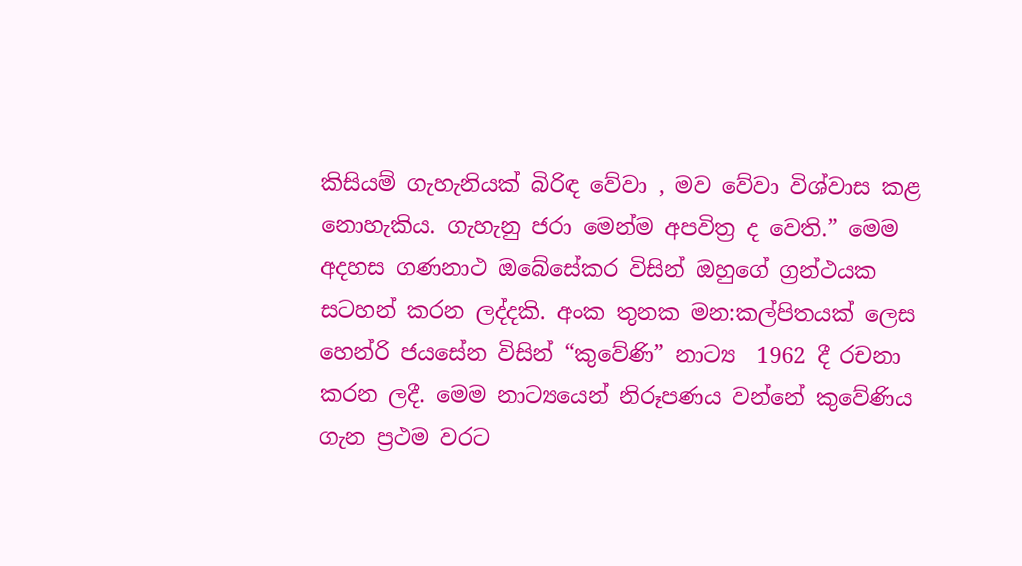කිසියම් ගැහැනියක් බිරිඳ වේවා , මව වේවා විශ්වාස කළ නොහැකිය. ගැහැනු ජරා මෙන්ම අපවිත්‍ර ද වෙති.” මෙම අදහස ගණනාථ ඔබේසේකර විසින් ඔහුගේ ග්‍රන්ථයක සටහන් කරන ලද්දකි. අංක තුනක මන:කල්පිතයක් ලෙස හෙන්රි ජයසේන විසින් “කුවේණි” නාට්‍ය  1962 දී රචනා කරන ලදී. මෙම නාට්‍යයෙන් නිරූපණය වන්නේ කුවේණිය ගැන ප්‍රථම වරට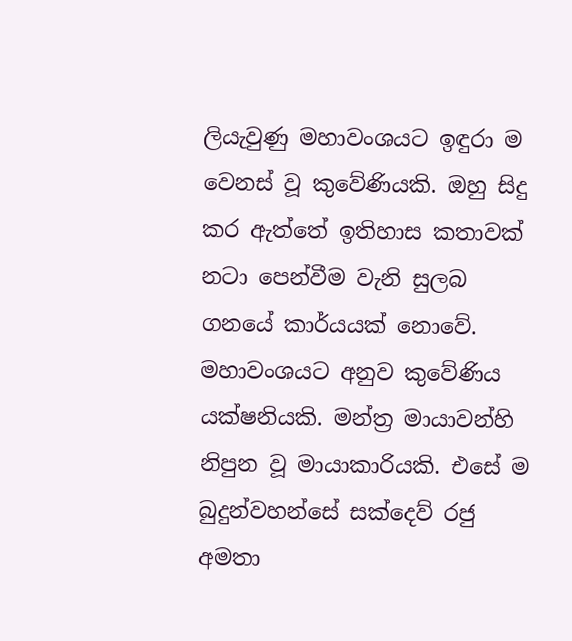ලියැවුණු මහාවංශයට ඉඳුරා ම වෙනස් වූ කුවේණියකි. ඔහු සිදු කර ඇත්තේ ඉතිහාස කතාවක් නටා පෙන්වීම වැනි සුලබ ගනයේ කාර්යයක් නොවේ. මහාවංශයට අනුව කුවේණිය යක්ෂනියකි. මන්ත්‍ර මායාවන්හි නිපුන වූ මායාකාරියකි. එසේ ම බුදුන්වහන්සේ සක්දෙව් රජු අමතා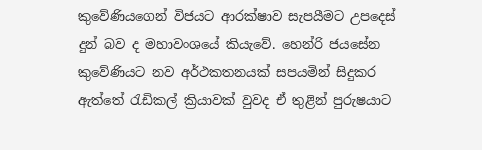කුවේණියගෙන් විජයට ආරක්ෂාව සැපයීමට උපදෙස් දුන් බව ද මහාවංශයේ කියැවේ. හෙන්රි ජයසේන කුවේණියට නව අර්ථකතනයක් සපයමින් සිදුකර ඇත්තේ රැඩිකල් ක්‍රියාවක් වුවද ඒ තුළින් පුරුෂයාට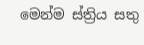මෙන්ම ස්ත්‍රිය සතු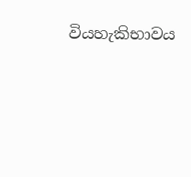වියහැකිභාවය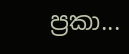ප්‍රකා...